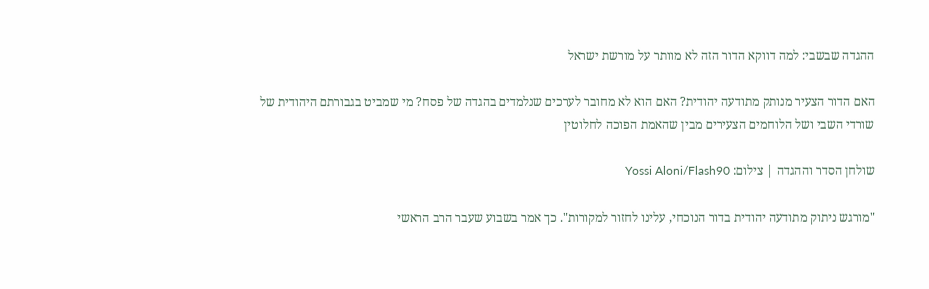ההגדה שבשבי: למה דווקא הדור הזה לא מוותר על מורשת ישראל

האם הדור הצעיר מנותק מתודעה יהודית? האם הוא לא מחובר לערכים שנלמדים בהגדה של פסח? מי שמביט בגבורתם היהודית של שורדי השבי ושל הלוחמים הצעירים מבין שהאמת הפוכה לחלוטין

שולחן הסדר וההגדה | צילום: Yossi Aloni/Flash90

"מורגש ניתוק מתודעה יהודית בדור הנוכחי, עלינו לחזור למקורות". כך אמר בשבוע שעבר הרב הראשי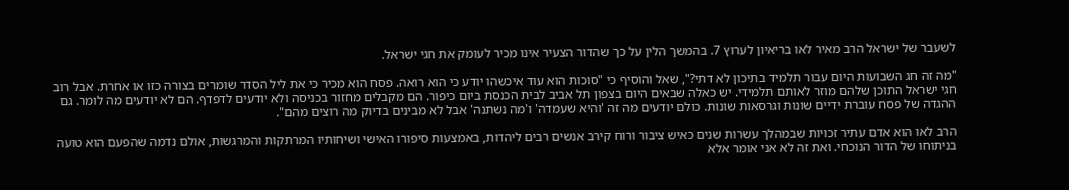לשעבר של ישראל הרב מאיר לאו בריאיון לערוץ 7. בהמשך הלין על כך שהדור הצעיר אינו מכיר לעומק את חגי ישראל.

"מה זה חג השבועות היום עבור תלמיד בתיכון לא דתי?", שאל והוסיף כי "סוכות הוא עוד איכשהו יודע כי הוא רואה. פסח הוא מכיר כי את ליל הסדר שומרים בצורה כזו או אחרת. אבל רוב חגי ישראל התוכן שלהם מוזר לאותם תלמידי. יש כאלה שבאים היום בצפון תל אביב לבית הכנסת ביום כיפור. הם מקבלים מחזור בכניסה ולא יודעים לדפדף. הם לא יודעים מה לומר. גם ההגדה של פסח עוברת ידיים שונות וגרסאות שונות. כולם יודעים מה זה 'והיא שעמדה' ו'מה נשתנה' אבל לא מבינים בדיוק מה רוצים מהם".

הרב לאו הוא אדם עתיר זכויות שבמהלך עשרות שנים כאיש ציבור ורוח קירב אנשים רבים ליהדות, באמצעות סיפורו האישי ושיחותיו המרתקות והמרגשות, אולם נדמה שהפעם הוא טועה בניתוחו של הדור הנוכחי. ואת זה לא אני אומר אלא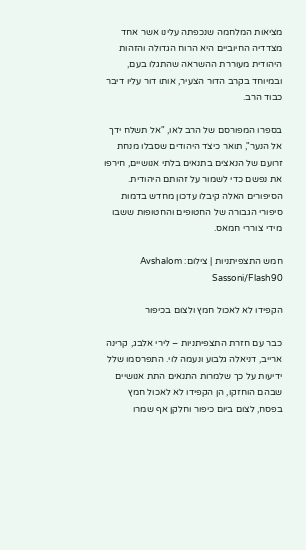מציאות המלחמה שנכפתה עלינו אשר אחד מצדדיה החיוביים היא הרוח הגדולה והזהות היהודית מעוררת ההשראה שהתגלו בעם, ובמיוחד בקרב הדור הצעיר, אותו דור עליו דיבר כבוד הרב.

בספרו המפורסם של הרב לאו, "אל תשלח ידך אל הנער", תואר כיצד היהודים שסבלו מנחת זרועם של הנאצים בתנאים בלתי אנושיים, חירפו את נפשם כדי לשמור על זהותם היהודית. הסיפורים האלה קיבלו עדכון מחדש בדמות סיפורי הגבורה של החטופים והחטופות ששבו מידי צוררי חמאס.

חמש התצפיתניות | צילום: Avshalom Sassoni/Flash90

הקפידו לא לאכול חמץ ולצום בכיפור

כבר עם חזרת התצפיתניות – לירי אלבג, קרינה ארייב, דניאלה גלבוע ונעמה לוי. התפרסמו שלל ידיעות על כך שלמרות התנאים התת אנושיים שבהם הוחזקו, הן הקפידו לא לאכול חמץ בפסח, לצום ביום כיפור וחלקן אף שמרו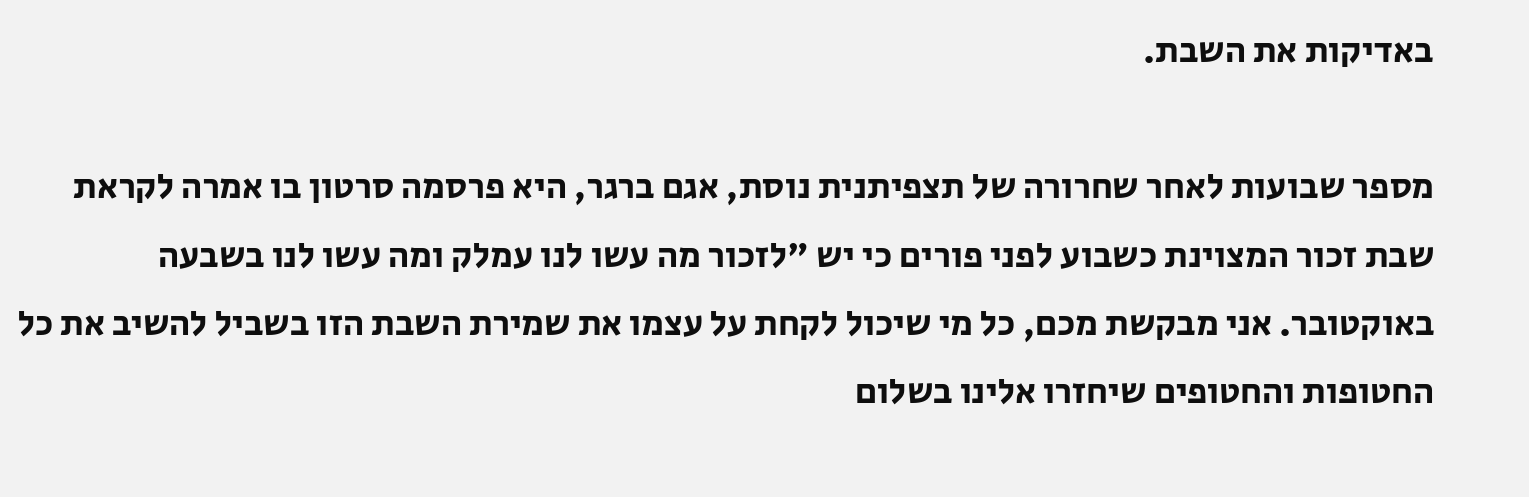באדיקות את השבת.

מספר שבועות לאחר שחרורה של תצפיתנית נוסת, אגם ברגר, היא פרסמה סרטון בו אמרה לקראת שבת זכור המצוינת כשבוע לפני פורים כי יש "לזכור מה עשו לנו עמלק ומה עשו לנו בשבעה באוקטובר. אני מבקשת מכם, כל מי שיכול לקחת על עצמו את שמירת השבת הזו בשביל להשיב את כל החטופות והחטופים שיחזרו אלינו בשלום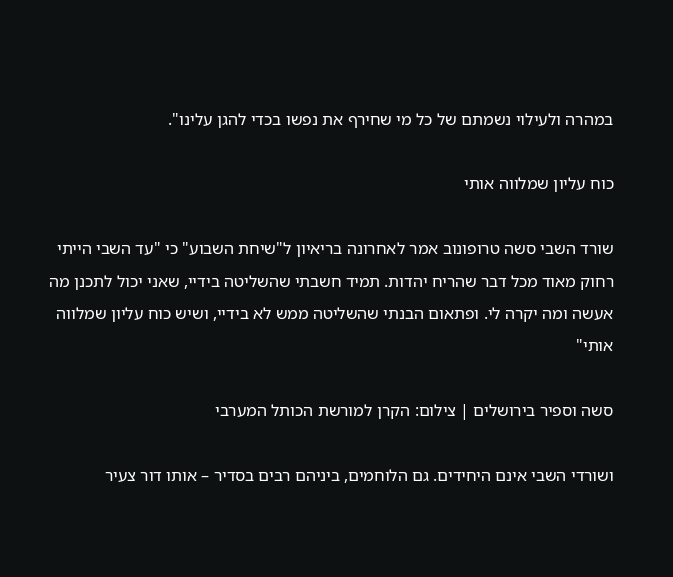במהרה ולעילוי נשמתם של כל מי שחירף את נפשו בכדי להגן עלינו".

כוח עליון שמלווה אותי

שורד השבי סשה טרופונוב אמר לאחרונה בריאיון ל"שיחת השבוע" כי "עד השבי הייתי רחוק מאוד מכל דבר שהריח יהדות. תמיד חשבתי שהשליטה בידיי, שאני יכול לתכנן מה אעשה ומה יקרה לי. ופתאום הבנתי שהשליטה ממש לא בידיי, ושיש כוח עליון שמלווה אותי"

סשה וספיר בירושלים | צילום: הקרן למורשת הכותל המערבי

ושורדי השבי אינם היחידים. גם הלוחמים, ביניהם רבים בסדיר – אותו דור צעיר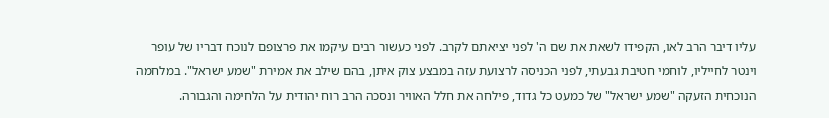עליו דיבר הרב לאו, הקפידו לשאת את שם ה' לפני יציאתם לקרב. לפני כעשור רבים עיקמו את פרצופם לנוכח דבריו של עופר וינטר לחייליו, לוחמי חטיבת גבעתי, לפני הכניסה לרצועת עזה במבצע צוק איתן, בהם שילב את אמירת "שמע ישראל". במלחמה הנוכחית הזעקה "שמע ישראל" של כמעט כל גדוד, פילחה את חלל האוויר ונסכה הרב רוח יהודית על הלחימה והגבורה.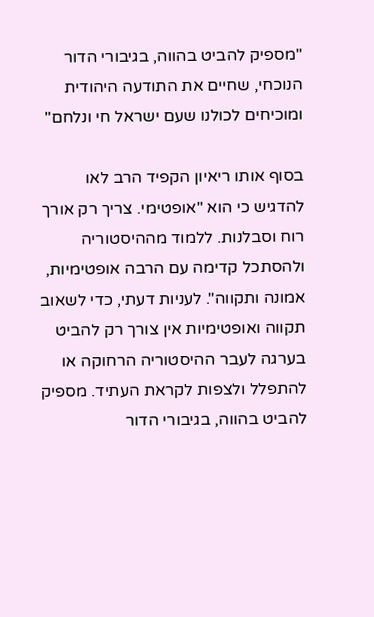"מספיק להביט בהווה, בגיבורי הדור הנוכחי, שחיים את התודעה היהודית ומוכיחים לכולנו שעם ישראל חי ונלחם"

בסוף אותו ריאיון הקפיד הרב לאו להדגיש כי הוא "אופטימי. צריך רק אורך רוח וסבלנות. ללמוד מההיסטוריה ולהסתכל קדימה עם הרבה אופטימיות, אמונה ותקווה". לעניות דעתי, כדי לשאוב תקווה ואופטימיות אין צורך רק להביט בערגה לעבר ההיסטוריה הרחוקה או להתפלל ולצפות לקראת העתיד. מספיק להביט בהווה, בגיבורי הדור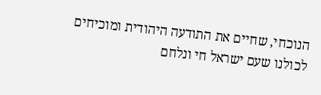הנוכחי, שחיים את התודעה היהודית ומוכיחים לכולנו שעם ישראל חי ונלחם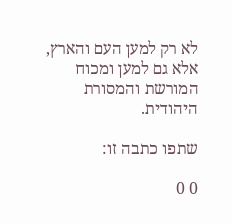לא רק למען העם והארץ, אלא גם למען ומכוח המורשת והמסורת היהודית.

שתפו כתבה זו:

0 0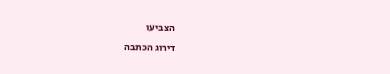הצביעו
דירוג הכתבה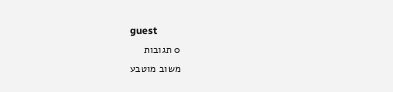guest
0 תגובות
משוב מוטבע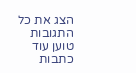הצג את כל התגובות
טוען עוד כתבות